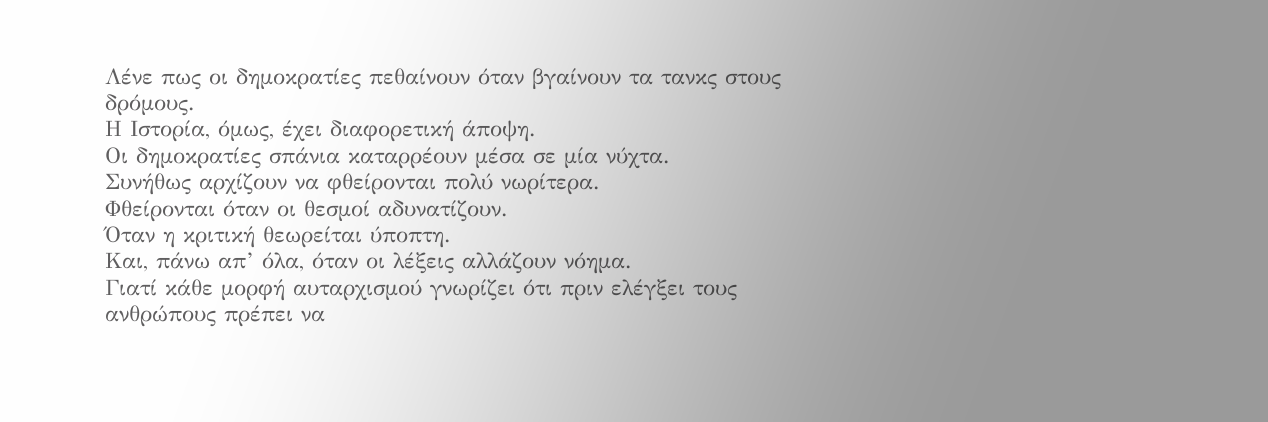Λένε πως οι δημοκρατίες πεθαίνουν όταν βγαίνουν τα τανκς στους δρόμους.
Η Ιστορία, όμως, έχει διαφορετική άποψη.
Οι δημοκρατίες σπάνια καταρρέουν μέσα σε μία νύχτα.
Συνήθως αρχίζουν να φθείρονται πολύ νωρίτερα.
Φθείρονται όταν οι θεσμοί αδυνατίζουν.
Όταν η κριτική θεωρείται ύποπτη.
Και, πάνω απ’ όλα, όταν οι λέξεις αλλάζουν νόημα.
Γιατί κάθε μορφή αυταρχισμού γνωρίζει ότι πριν ελέγξει τους ανθρώπους πρέπει να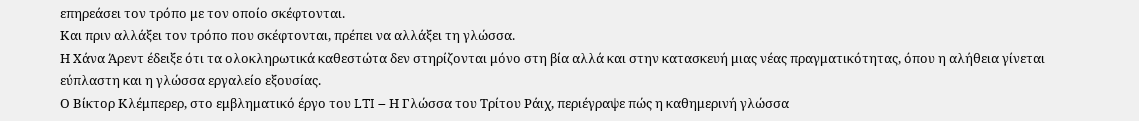επηρεάσει τον τρόπο με τον οποίο σκέφτονται.
Και πριν αλλάξει τον τρόπο που σκέφτονται, πρέπει να αλλάξει τη γλώσσα.
Η Χάνα Άρεντ έδειξε ότι τα ολοκληρωτικά καθεστώτα δεν στηρίζονται μόνο στη βία αλλά και στην κατασκευή μιας νέας πραγματικότητας, όπου η αλήθεια γίνεται εύπλαστη και η γλώσσα εργαλείο εξουσίας.
Ο Βίκτορ Κλέμπερερ, στο εμβληματικό έργο του LTI – Η Γλώσσα του Τρίτου Ράιχ, περιέγραψε πώς η καθημερινή γλώσσα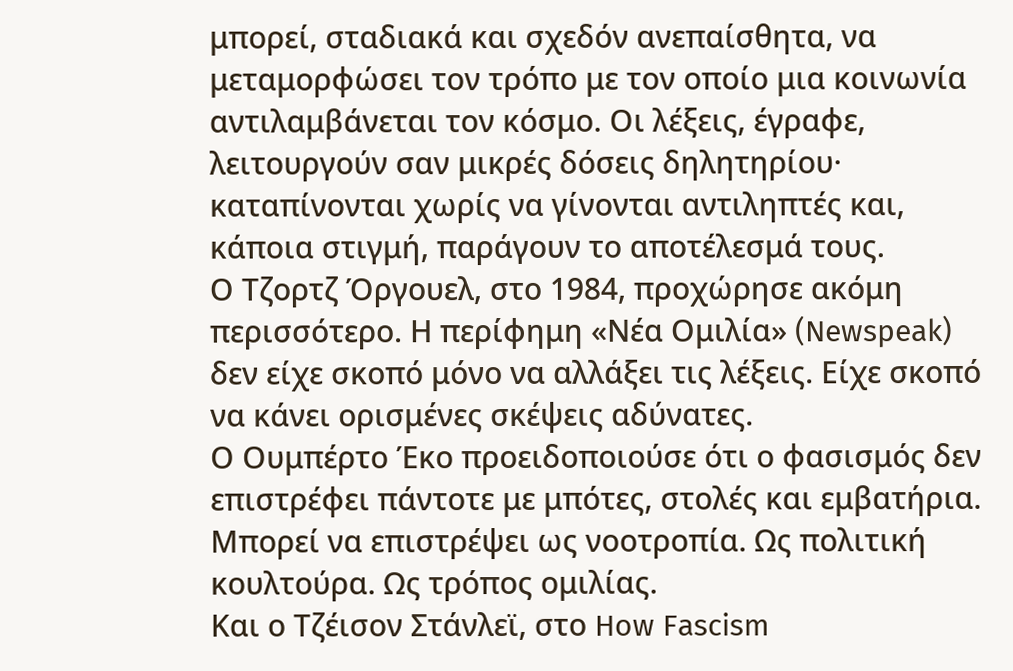μπορεί, σταδιακά και σχεδόν ανεπαίσθητα, να μεταμορφώσει τον τρόπο με τον οποίο μια κοινωνία αντιλαμβάνεται τον κόσμο. Οι λέξεις, έγραφε, λειτουργούν σαν μικρές δόσεις δηλητηρίου· καταπίνονται χωρίς να γίνονται αντιληπτές και, κάποια στιγμή, παράγουν το αποτέλεσμά τους.
Ο Τζορτζ Όργουελ, στο 1984, προχώρησε ακόμη περισσότερο. Η περίφημη «Νέα Ομιλία» (Newspeak) δεν είχε σκοπό μόνο να αλλάξει τις λέξεις. Είχε σκοπό να κάνει ορισμένες σκέψεις αδύνατες.
Ο Ουμπέρτο Έκο προειδοποιούσε ότι ο φασισμός δεν επιστρέφει πάντοτε με μπότες, στολές και εμβατήρια. Μπορεί να επιστρέψει ως νοοτροπία. Ως πολιτική κουλτούρα. Ως τρόπος ομιλίας.
Και ο Τζέισον Στάνλεϊ, στο How Fascism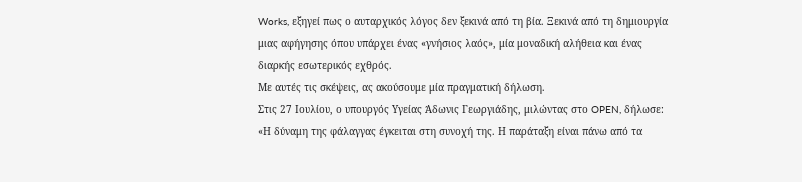Works, εξηγεί πως ο αυταρχικός λόγος δεν ξεκινά από τη βία. Ξεκινά από τη δημιουργία μιας αφήγησης όπου υπάρχει ένας «γνήσιος λαός», μία μοναδική αλήθεια και ένας διαρκής εσωτερικός εχθρός.
Με αυτές τις σκέψεις, ας ακούσουμε μία πραγματική δήλωση.
Στις 27 Ιουλίου, ο υπουργός Υγείας Άδωνις Γεωργιάδης, μιλώντας στο OPEN, δήλωσε:
«Η δύναμη της φάλαγγας έγκειται στη συνοχή της. Η παράταξη είναι πάνω από τα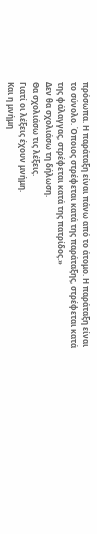πρόσωπα. Η παράταξη είναι πάνω από το άτομο. Η παράταξη είναι το σύνολο. Όποιος στρέφεται κατά της παράταξης, στρέφεται κατά της φάλαγγας, στρέφεται κατά της πατρίδος.»
Δεν θα σχολιάσω τη δήλωση.
Θα σχολιάσω τις λέξεις.
Γιατί οι λέξεις έχουν μνήμη.
Και η μνήμη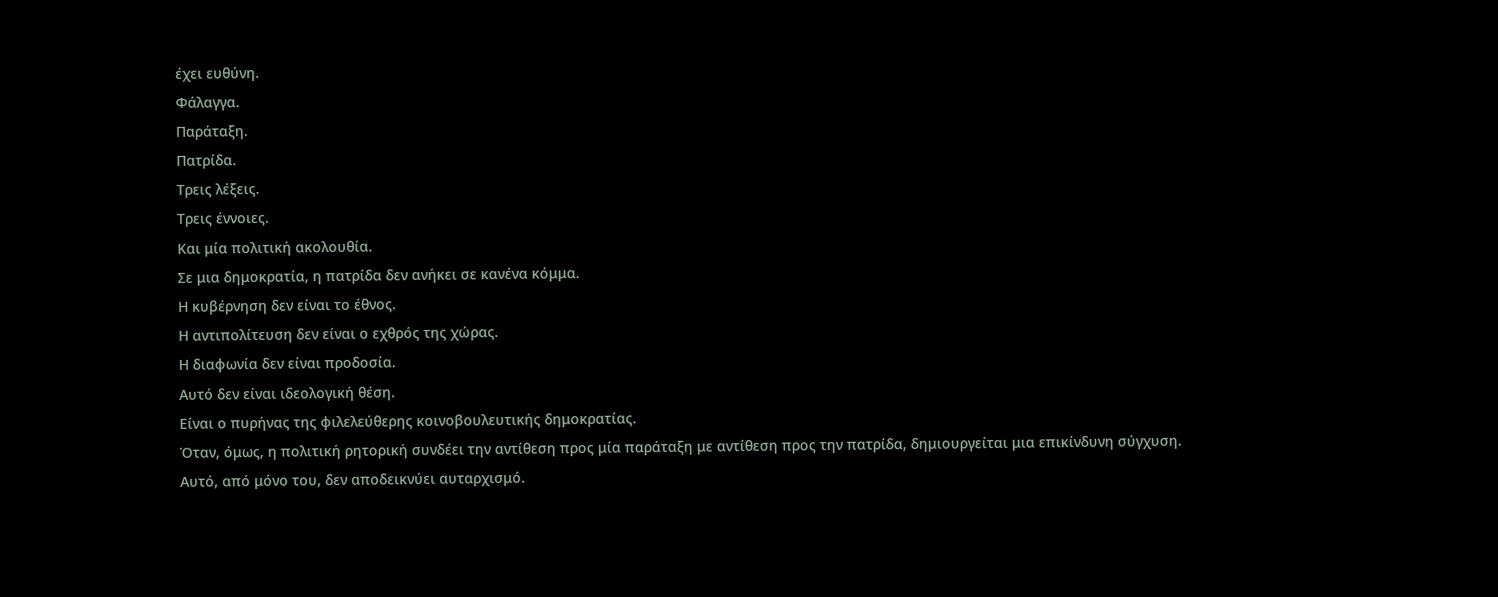έχει ευθύνη.
Φάλαγγα.
Παράταξη.
Πατρίδα.
Τρεις λέξεις.
Τρεις έννοιες.
Και μία πολιτική ακολουθία.
Σε μια δημοκρατία, η πατρίδα δεν ανήκει σε κανένα κόμμα.
Η κυβέρνηση δεν είναι το έθνος.
Η αντιπολίτευση δεν είναι ο εχθρός της χώρας.
Η διαφωνία δεν είναι προδοσία.
Αυτό δεν είναι ιδεολογική θέση.
Είναι ο πυρήνας της φιλελεύθερης κοινοβουλευτικής δημοκρατίας.
Όταν, όμως, η πολιτική ρητορική συνδέει την αντίθεση προς μία παράταξη με αντίθεση προς την πατρίδα, δημιουργείται μια επικίνδυνη σύγχυση.
Αυτό, από μόνο του, δεν αποδεικνύει αυταρχισμό.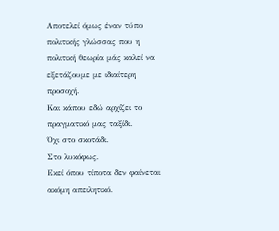Αποτελεί όμως έναν τύπο πολιτικής γλώσσας που η πολιτική θεωρία μάς καλεί να εξετάζουμε με ιδιαίτερη προσοχή.
Και κάπου εδώ αρχίζει το πραγματικό μας ταξίδι.
Όχι στο σκοτάδι.
Στο λυκόφως.
Εκεί όπου τίποτα δεν φαίνεται ακόμη απειλητικό.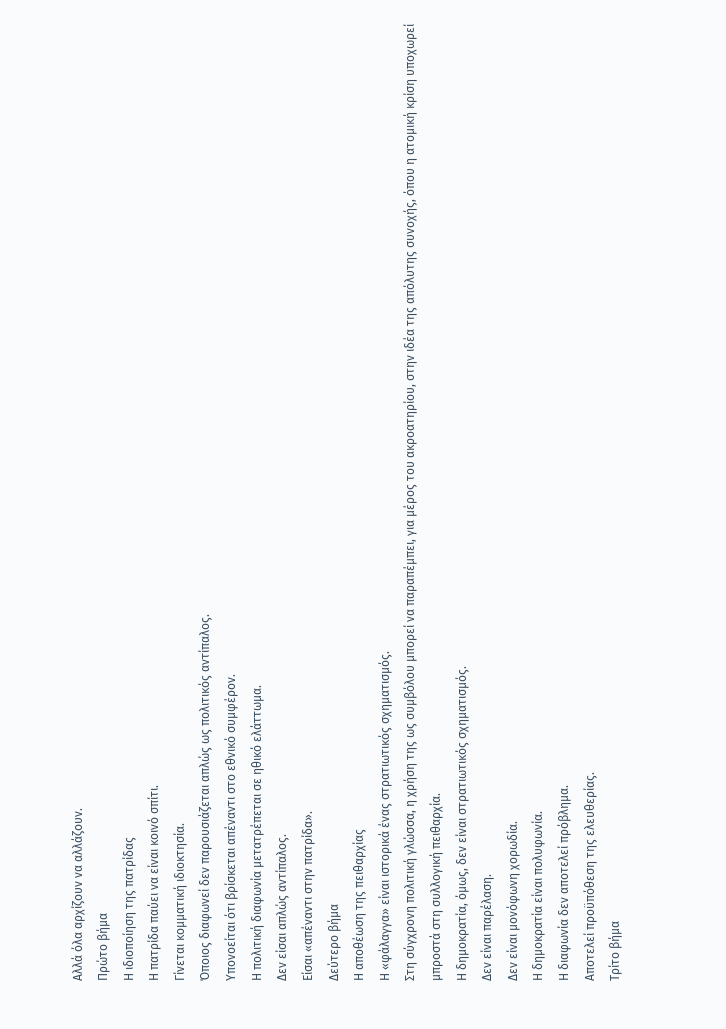Αλλά όλα αρχίζουν να αλλάζουν.
Πρώτο βήμα
Η ιδιοποίηση της πατρίδας
Η πατρίδα παύει να είναι κοινό σπίτι.
Γίνεται κομματική ιδιοκτησία.
Όποιος διαφωνεί δεν παρουσιάζεται απλώς ως πολιτικός αντίπαλος.
Υπονοείται ότι βρίσκεται απέναντι στο εθνικό συμφέρον.
Η πολιτική διαφωνία μετατρέπεται σε ηθικό ελάττωμα.
Δεν είσαι απλώς αντίπαλος.
Είσαι «απέναντι στην πατρίδα».
Δεύτερο βήμα
Η αποθέωση της πειθαρχίας
Η «φάλαγγα» είναι ιστορικά ένας στρατιωτικός σχηματισμός.
Στη σύγχρονη πολιτική γλώσσα, η χρήση της ως συμβόλου μπορεί να παραπέμπει, για μέρος του ακροατηρίου, στην ιδέα της απόλυτης συνοχής, όπου η ατομική κρίση υποχωρεί μπροστά στη συλλογική πειθαρχία.
Η δημοκρατία, όμως, δεν είναι στρατιωτικός σχηματισμός.
Δεν είναι παρέλαση.
Δεν είναι μονόφωνη χορωδία.
Η δημοκρατία είναι πολυφωνία.
Η διαφωνία δεν αποτελεί πρόβλημα.
Αποτελεί προϋπόθεση της ελευθερίας.
Τρίτο βήμα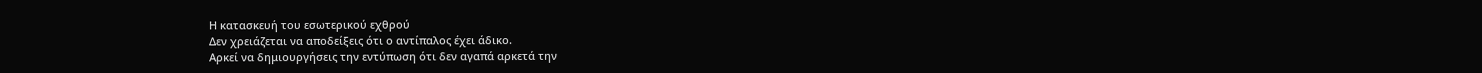Η κατασκευή του εσωτερικού εχθρού
Δεν χρειάζεται να αποδείξεις ότι ο αντίπαλος έχει άδικο.
Αρκεί να δημιουργήσεις την εντύπωση ότι δεν αγαπά αρκετά την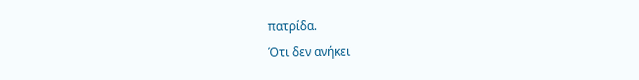πατρίδα.
Ότι δεν ανήκει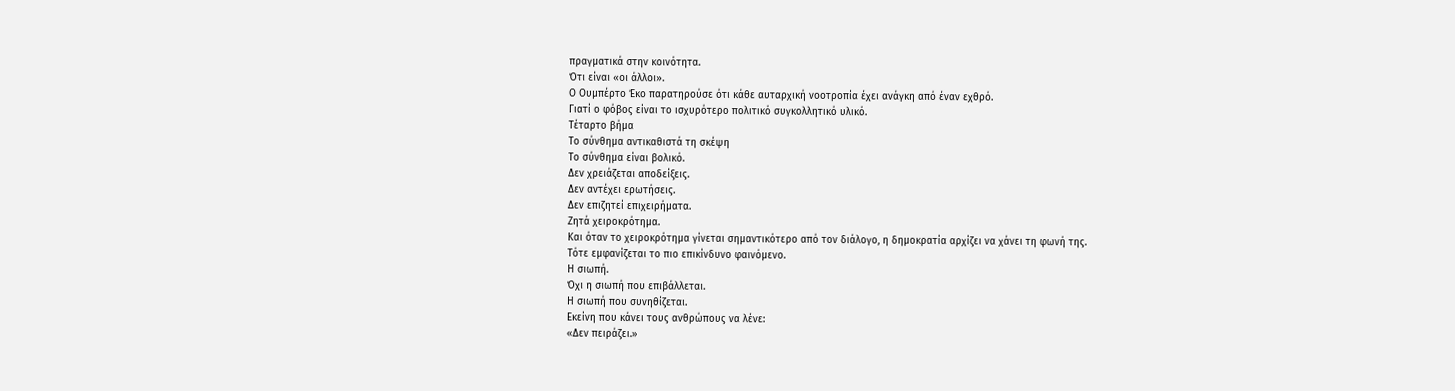πραγματικά στην κοινότητα.
Ότι είναι «οι άλλοι».
Ο Ουμπέρτο Έκο παρατηρούσε ότι κάθε αυταρχική νοοτροπία έχει ανάγκη από έναν εχθρό.
Γιατί ο φόβος είναι το ισχυρότερο πολιτικό συγκολλητικό υλικό.
Τέταρτο βήμα
Το σύνθημα αντικαθιστά τη σκέψη
Το σύνθημα είναι βολικό.
Δεν χρειάζεται αποδείξεις.
Δεν αντέχει ερωτήσεις.
Δεν επιζητεί επιχειρήματα.
Ζητά χειροκρότημα.
Και όταν το χειροκρότημα γίνεται σημαντικότερο από τον διάλογο, η δημοκρατία αρχίζει να χάνει τη φωνή της.
Τότε εμφανίζεται το πιο επικίνδυνο φαινόμενο.
Η σιωπή.
Όχι η σιωπή που επιβάλλεται.
Η σιωπή που συνηθίζεται.
Εκείνη που κάνει τους ανθρώπους να λένε:
«Δεν πειράζει.»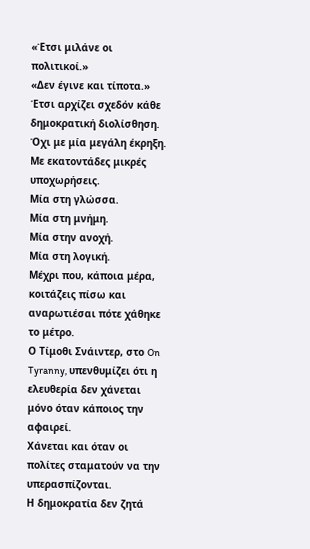«Έτσι μιλάνε οι πολιτικοί.»
«Δεν έγινε και τίποτα.»
Έτσι αρχίζει σχεδόν κάθε δημοκρατική διολίσθηση.
Όχι με μία μεγάλη έκρηξη.
Με εκατοντάδες μικρές υποχωρήσεις.
Μία στη γλώσσα.
Μία στη μνήμη.
Μία στην ανοχή.
Μία στη λογική.
Μέχρι που, κάποια μέρα, κοιτάζεις πίσω και αναρωτιέσαι πότε χάθηκε το μέτρο.
Ο Τίμοθι Σνάιντερ, στο On Tyranny, υπενθυμίζει ότι η ελευθερία δεν χάνεται μόνο όταν κάποιος την αφαιρεί.
Χάνεται και όταν οι πολίτες σταματούν να την υπερασπίζονται.
Η δημοκρατία δεν ζητά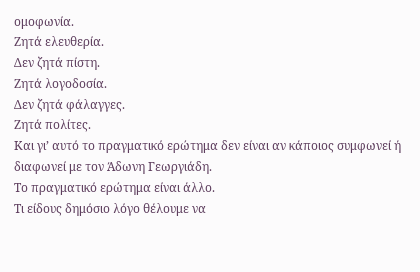ομοφωνία.
Ζητά ελευθερία.
Δεν ζητά πίστη.
Ζητά λογοδοσία.
Δεν ζητά φάλαγγες.
Ζητά πολίτες.
Και γι’ αυτό το πραγματικό ερώτημα δεν είναι αν κάποιος συμφωνεί ή διαφωνεί με τον Άδωνη Γεωργιάδη.
Το πραγματικό ερώτημα είναι άλλο.
Τι είδους δημόσιο λόγο θέλουμε να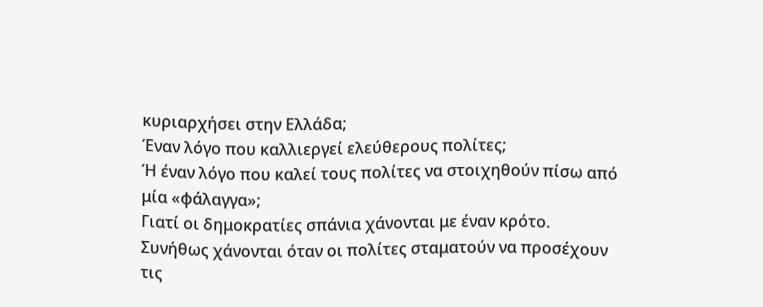κυριαρχήσει στην Ελλάδα;
Έναν λόγο που καλλιεργεί ελεύθερους πολίτες;
Ή έναν λόγο που καλεί τους πολίτες να στοιχηθούν πίσω από μία «φάλαγγα»;
Γιατί οι δημοκρατίες σπάνια χάνονται με έναν κρότο.
Συνήθως χάνονται όταν οι πολίτες σταματούν να προσέχουν τις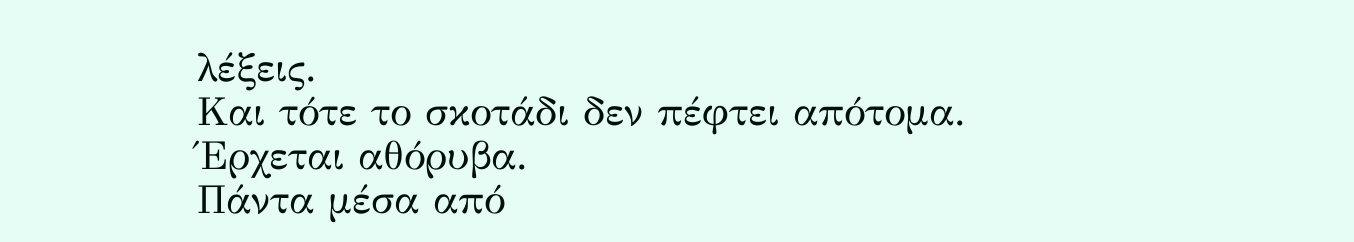λέξεις.
Και τότε το σκοτάδι δεν πέφτει απότομα.
Έρχεται αθόρυβα.
Πάντα μέσα από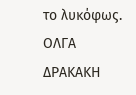το λυκόφως.
ΟΛΓΑ ΔΡΑΚΑΚΗ